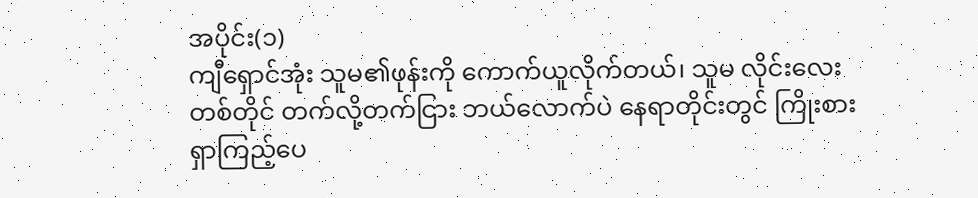အပိုင်း(၁)
ကျီရှောင်အုံး သူမ၏ဖုန်းကို ကောက်ယူလိုက်တယ်၊ သူမ လိုင်းလေးတစ်တိုင် တက်လို့တက်ငြား ဘယ်လောက်ပဲ နေရာတိုင်းတွင် ကြိုးစားရှာကြည့်ပေ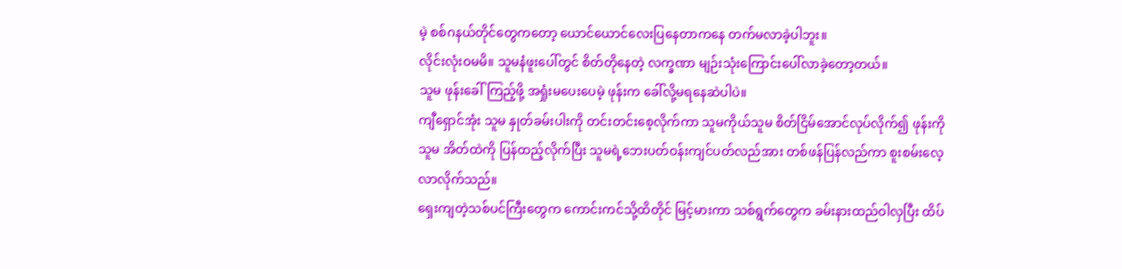မဲ့ စစ်ဂနယ်တိုင်တွေကတော့ ယောင်ယောင်လေးပြနေတာကနေ တက်မလာခဲ့ပါဘူး။
လိုင်းလုံးဝမမိ။ သူမနံဖူးပေါ်တွင် စိတ်တိုနေတဲ့ လက္ခဏာ မျဉ်းသုံးကြောင်းပေါ်လာခဲ့တော့တယ်။
သူမ ဖုန်းခေါ်ကြည့်ဖို့ အရှုံးမပေးပေမဲ့ ဖုန်းက ခေါ်လို့မရနေဆဲပါပဲ။
ကျီရှောင်အုံး သူမ နှုတ်ခမ်းပါးကို တင်းတင်းစေ့လိုက်ကာ သူမကိုယ်သူမ စိတ်ငြိမ်အောင်လုပ်လိုက်၍ ဖုန်းကို သူမ အိတ်ထဲကို ပြန်ထည့်လိုက်ပြီး သူမရဲ့ဘေးပတ်ဝန်းကျင်ပတ်လည်အား တစ်ဖန်ပြန်လည်ကာ စူးစမ်းလေ့လာလိုက်သည်။
ရှေးကျတဲ့သစ်ပင်ကြီးတွေက ကောင်းကင်သို့ထိတိုင် မြင့်မားကာ သစ်ရွက်တွေက ခမ်းနားထည်ဝါလှပြီး ထိပ်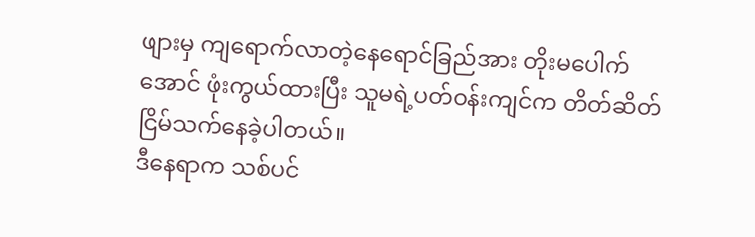ဖျားမှ ကျရောက်လာတဲ့နေရောင်ခြည်အား တိုးမပေါက်အောင် ဖုံးကွယ်ထားပြီး သူမရဲ့ပတ်ဝန်းကျင်က တိတ်ဆိတ်ငြိမ်သက်နေခဲ့ပါတယ်။
ဒီနေရာက သစ်ပင်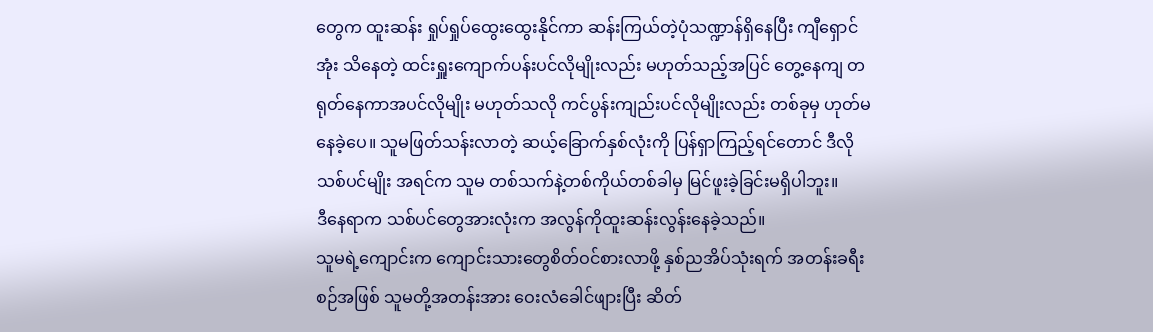တွေက ထူးဆန်း ရှုပ်ရှုပ်ထွေးထွေးနိုင်ကာ ဆန်းကြယ်တဲ့ပုံသဏ္ဍာန်ရှိနေပြီး ကျီရှောင်အုံး သိနေတဲ့ ထင်းရှူးကျောက်ပန်းပင်လိုမျိုးလည်း မဟုတ်သည့်အပြင် တွေ့နေကျ တရုတ်နေကာအပင်လိုမျိုး မဟုတ်သလို ကင်ပွန်းကျည်းပင်လိုမျိုးလည်း တစ်ခုမှ ဟုတ်မနေခဲ့ပေ။ သူမဖြတ်သန်းလာတဲ့ ဆယ့်ခြောက်နှစ်လုံးကို ပြန်ရှာကြည့်ရင်တောင် ဒီလိုသစ်ပင်မျိုး အရင်က သူမ တစ်သက်နဲ့တစ်ကိုယ်တစ်ခါမှ မြင်ဖူးခဲ့ခြင်းမရှိပါဘူး။
ဒီနေရာက သစ်ပင်တွေအားလုံးက အလွန်ကိုထူးဆန်းလွန်းနေခဲ့သည်။
သူမရဲ့ကျောင်းက ကျောင်းသားတွေစိတ်ဝင်စားလာဖို့ နှစ်ညအိပ်သုံးရက် အတန်းခရီးစဉ်အဖြစ် သူမတို့အတန်းအား ဝေးလံခေါင်ဖျားပြီး ဆိတ်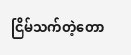ငြိမ်သက်တဲ့တော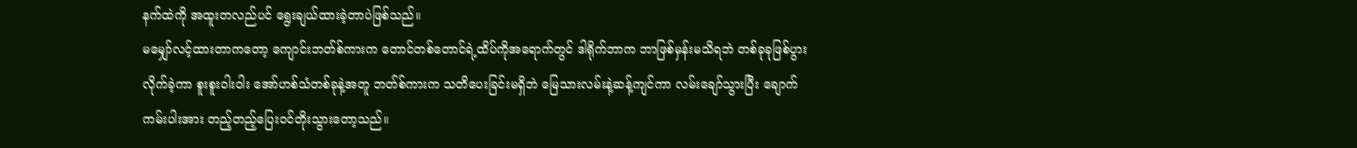နက်ထဲကို အထူးတလည်ပင် ရွေးချယ်ထားခဲ့တာပဲဖြစ်သည်။
မမျှော်လင့်ထားတာကတော့ ကျောင်းဘတ်စ်ကားက တောင်တစ်တောင်ရဲ့ထိပ်ကိုအရောက်တွင် ဒါရိုက်ဘာက ဘာဖြစ်မှန်းမသိရဘဲ တစ်ခုခုဖြစ်ပွားလိုက်ခဲ့ကာ စူးစူးဝါးဝါး အော်ဟစ်သံတစ်ခုနဲ့အတူ ဘတ်စ်ကားက သတိပေးခြင်းမရှိဘဲ မြေသားလမ်းနဲ့ဆန့်ကျင်ကာ လမ်းချော်သွားပြီး ချောက်ကမ်းပါးအား တည့်တည့်ပြေးဝင်တိုးသွားတော့သည်။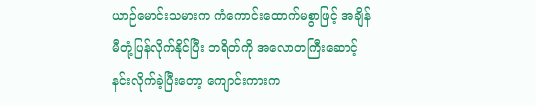ယာဉ်မောင်းသမားက ကံကောင်းထောက်မစွာဖြင့် အချိန်မီတုံ့ပြန်လိုက်နိုင်ပြီး ဘရိတ်ကို အလောတကြီးဆောင့်နင်းလိုက်ခဲ့ပြီးတော့ ကျောင်းကားက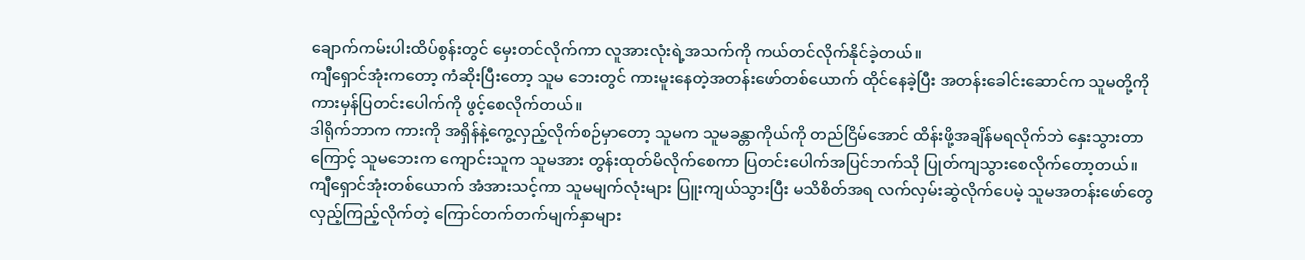ချောက်ကမ်းပါးထိပ်စွန်းတွင် မှေးတင်လိုက်ကာ လူအားလုံးရဲ့အသက်ကို ကယ်တင်လိုက်နိုင်ခဲ့တယ်။
ကျီရှောင်အုံးကတော့ ကံဆိုးပြီးတော့ သူမ ဘေးတွင် ကားမူးနေတဲ့အတန်းဖော်တစ်ယောက် ထိုင်နေခဲ့ပြီး အတန်းခေါင်းဆောင်က သူမတို့ကို ကားမှန်ပြတင်းပေါက်ကို ဖွင့်စေလိုက်တယ်။
ဒါရိုက်ဘာက ကားကို အရှိန်နဲ့ကွေ့လှည့်လိုက်စဉ်မှာတော့ သူမက သူမခန္တာကိုယ်ကို တည်ငြိမ်အောင် ထိန်းဖို့အချိန်မရလိုက်ဘဲ နှေးသွားတာကြောင့် သူမဘေးက ကျောင်းသူက သူမအား တွန်းထုတ်မိလိုက်စေကာ ပြတင်းပေါက်အပြင်ဘက်သို ပြုတ်ကျသွားစေလိုက်တော့တယ်။
ကျီရှောင်အုံးတစ်ယောက် အံအားသင့်ကာ သူမမျက်လုံးများ ပြူးကျယ်သွားပြီး မသိစိတ်အရ လက်လှမ်းဆွဲလိုက်ပေမဲ့ သူမအတန်းဖော်တွေ လှည့်ကြည့်လိုက်တဲ့ ကြောင်တက်တက်မျက်နှာများ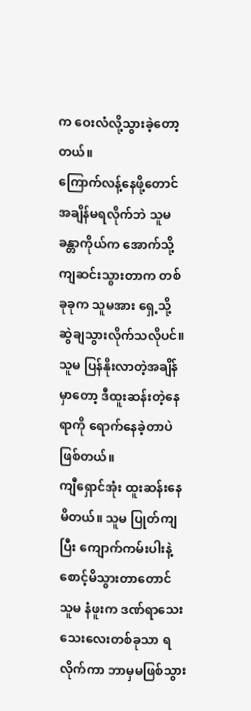က ဝေးလံလို့သွားခဲ့တော့တယ်။
ကြောက်လန့်နေဖို့တောင် အချိန်မရလိုက်ဘဲ သူမခန္တာကိုယ်က အောက်သို့ ကျဆင်းသွားတာက တစ်ခုခုက သူမအား ရှေ့သို့ ဆွဲချသွားလိုက်သလိုပင်။
သူမ ပြန်နိုးလာတဲ့အချိန်မှာတော့ ဒီထူးဆန်းတဲ့နေရာကို ရောက်နေခဲ့တာပဲဖြစ်တယ်။
ကျီရှောင်အုံး ထူးဆန်းနေမိတယ်။ သူမ ပြုတ်ကျပြီး ကျောက်ကမ်းပါးနဲ့စောင့်မိသွားတာတောင် သူမ နံဖူးက ဒဏ်ရာသေးသေးလေးတစ်ခုသာ ရလိုက်ကာ ဘာမှမဖြစ်သွား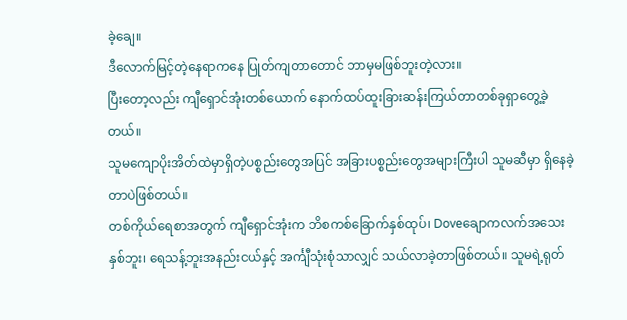ခဲ့ချေ။
ဒီလောက်မြင့်တဲ့နေရာကနေ ပြုတ်ကျတာတောင် ဘာမှမဖြစ်ဘူးတဲ့လား။
ပြီးတော့လည်း ကျီရှောင်အုံးတစ်ယောက် နောက်ထပ်ထူးခြားဆန်းကြယ်တာတစ်ခုရှာတွေ့ခဲ့တယ်။
သူမကျောပိုးအိတ်ထဲမှာရှိတဲ့ပစ္စည်းတွေအပြင် အခြားပစ္စည်းတွေအများကြီးပါ သူမဆီမှာ ရှိနေခဲ့တာပဲဖြစ်တယ်။
တစ်ကိုယ်ရေစာအတွက် ကျီရှောင်အုံးက ဘိစကစ်ခြောက်နှစ်ထုပ်၊ Doveချောကလက်အသေးနှစ်ဘူး၊ ရေသန့်ဘူးအနည်းငယ်နှင့် အင်္ကျီသုံးစုံသာလျှင် သယ်လာခဲ့တာဖြစ်တယ်။ သူမရဲ့ရုတ်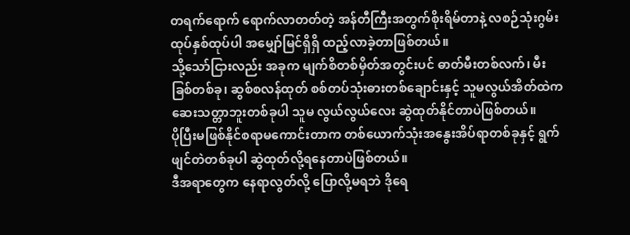တရက်ရောက် ရောက်လာတတ်တဲ့ အန်တီကြီးအတွက်စိုးရိမ်တာနဲ့ လစဉ်သုံးဂွမ်းထုပ်နှစ်ထုပ်ပါ အမျှော်မြင်ရှိရှိ ထည့်လာခဲ့တာဖြစ်တယ်။
သို့သော်ငြားလည်း အခုက မျက်စိတစ်မှိတ်အတွင်းပင် ဓာတ်မီးတစ်လက်၊ မီးခြစ်တစ်ခု၊ ဆွစ်စလန်ထုတ် စစ်တပ်သုံးဓားတစ်ချောင်းနှင့် သူမလွယ်အိတ်ထဲက ဆေးသတ္တာဘူးတစ်ခုပါ သူမ လွယ်လွယ်လေး ဆွဲထုတ်နိုင်တာပဲဖြစ်တယ်။
ပိုပြီးမဖြစ်နိုင်စရာမကောင်းတာက တစ်ယောက်သုံးအနွေးအိပ်ရာတစ်ခုနှင့် ရွက်ဖျင်တဲတစ်ခုပါ ဆွဲထုတ်လို့ရနေတာပဲဖြစ်တယ်။
ဒီအရာတွေက နေရာလွတ်လို့ ပြောလို့မရဘဲ ဒိုရေ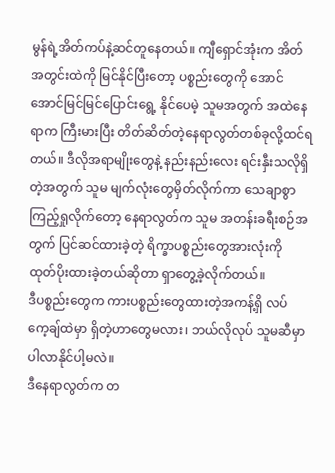မွန်ရဲ့အိတ်ကပ်နဲ့ဆင်တူနေတယ်။ ကျီရှောင်အုံးက အိတ်အတွင်းထဲကို မြင်နိုင်ပြီးတော့ ပစ္စည်းတွေကို အောင်အောင်မြင်မြင်ပြောင်းရွေ့ နိုင်ပေမဲ့ သူမအတွက် အထဲနေရာက ကြီးမားပြီး တိတ်ဆိတ်တဲ့နေရာလွတ်တစ်ခုလို့ထင်ရတယ်။ ဒီလိုအရာမျိုးတွေနဲ့ နည်းနည်းလေး ရင်းနှီးသလိုရှိတဲ့အတွက် သူမ မျက်လုံးတွေမှိတ်လိုက်ကာ သေချာစွာ ကြည့်ရှုလိုက်တော့ နေရာလွတ်က သူမ အတန်းခရီးစဉ်အတွက် ပြင်ဆင်ထားခဲ့တဲ့ ရိက္ခာပစ္စည်းတွေအားလုံးကို ထုတ်ပိုးထားခဲ့တယ်ဆိုတာ ရှာတွေ့ခဲ့လိုက်တယ်။
ဒီပစ္စည်းတွေက ကားပစ္စည်းတွေထားတဲ့အကန့်ရှိ လပ်ကေ့ချ်ထဲမှာ ရှိတဲ့ဟာတွေမလား၊ ဘယ်လိုလုပ် သူမဆီမှာ ပါလာနိုင်ပါ့မလဲ။
ဒီနေရာလွတ်က တ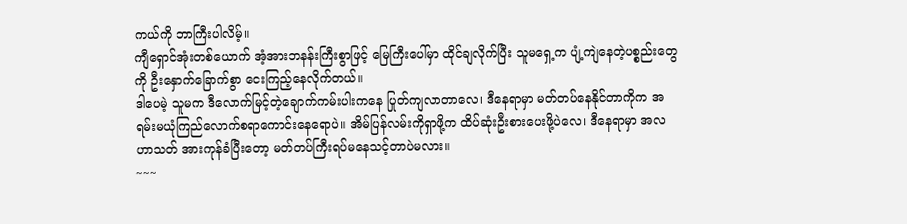ကယ်ကို ဘာကြီးပါလိမ့်။
ကျီရှောင်အုံးတစ်ယောက် အံ့အားဘနန်းကြီးစွာဖြင့် မြေကြီးပေါ်မှာ ထိုင်ချလိုက်ပြီး သူမရှေ့က ပျံ့ကျဲနေတဲ့ပစ္စည်းတွေကို ဦးနှောက်ခြောက်စွာ ငေးကြည့်နေလိုက်တယ်။
ဒါပေမဲ့ သူမက ဒီလောက်မြင့်တဲ့ချောက်ကမ်းပါးကနေ ပြုတ်ကျလာတာလေ၊ ဒီနေရာမှာ မတ်တပ်နေနိုင်တာကိုက အရမ်းမယုံကြည်လောက်စရာကောင်းနေရောပဲ။ အိမ်ပြန်လမ်းကိုရှာဖို့က ထိပ်ဆုံးဦးစားပေးဖို့ပဲလေ၊ ဒီနေရာမှာ အလဟာသတ် အားကုန်ခံပြီးတော့ မတ်တပ်ကြီးရပ်မနေသင့်တာပဲမလား။
~~~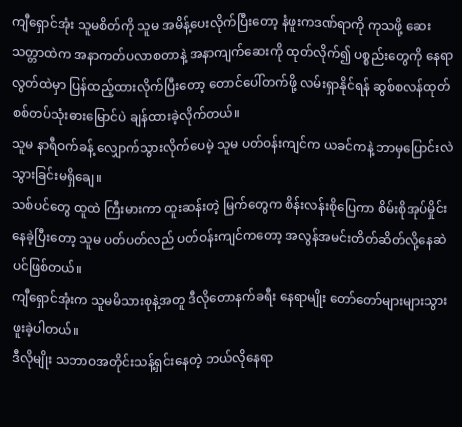ကျီရှောင်အုံး သူမစိတ်ကို သူမ အမိန့်ပေးလိုက်ပြီးတော့ နံဖူးကဒဏ်ရာကို ကုသဖို့ ဆေးသတ္တာထဲက အနာကတ်ပလာစတာနဲ့ အနာကျက်ဆေးကို ထုတ်လိုက်၍ ပစ္စည်းတွေကို နေရာလွတ်ထဲမှာ ပြန်ထည့်ထားလိုက်ပြီးတော့ တောင်ပေါ်တက်ဖို့ လမ်းရှာနိုင်ရန် ဆွစ်စလန်ထုတ် စစ်တပ်သုံးဓားမြောင်ပဲ ချန်ထားခဲ့လိုက်တယ်။
သူမ နာရီဝက်ခန့် လျှောက်သွားလိုက်ပေမဲ့ သူမ ပတ်ဝန်းကျင်က ယခင်ကနဲ့ ဘာမှပြောင်းလဲသွားခြင်းမရှိချေ။
သစ်ပင်တွေ ထူထဲ ကြီးမားကာ ထူးဆန်းတဲ့ မြက်တွေက စိန်းလန်းစိုပြေကာ စိမ်းစိုအုပ်မှိုင်းနေခဲ့ပြီးတော့ သူမ ပတ်ပတ်လည် ပတ်ဝန်းကျင်ကတော့ အလွန်အမင်းတိတ်ဆိတ်လို့နေဆဲပင်ဖြစ်တယ်။
ကျီရှောင်အုံးက သူမမိသားစုနဲ့အတူ ဒီလိုတောနက်ခရီး နေရာမျိုး တော်တော်များများသွားဖူးခဲ့ပါတယ်။
ဒီလိုမျိုး သဘာဝအတိုင်းသန့်ရှင်းနေတဲ့ ဘယ်လိုနေရာ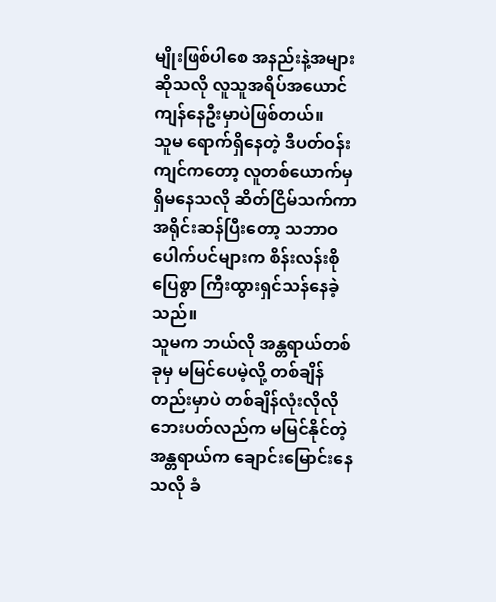မျိုးဖြစ်ပါစေ အနည်းနဲ့အများဆိုသလို လူသူအရိပ်အယောင်ကျန်နေဦးမှာပဲဖြစ်တယ်။
သူမ ရောက်ရှိနေတဲ့ ဒီပတ်ဝန်းကျင်ကတော့ လူတစ်ယောက်မှ ရှိမနေသလို ဆိတ်ငြိမ်သက်ကာ အရိုင်းဆန်ပြီးတော့ သဘာဝပေါက်ပင်များက စိန်းလန်းစိုပြေစွာ ကြီးထွားရှင်သန်နေခဲ့သည်။
သူမက ဘယ်လို အန္တရာယ်တစ်ခုမှ မမြင်ပေမဲ့လို့ တစ်ချိန်တည်းမှာပဲ တစ်ချိန်လုံးလိုလို ဘေးပတ်လည်က မမြင်နိုင်တဲ့အန္တရာယ်က ချောင်းမြောင်းနေသလို ခံ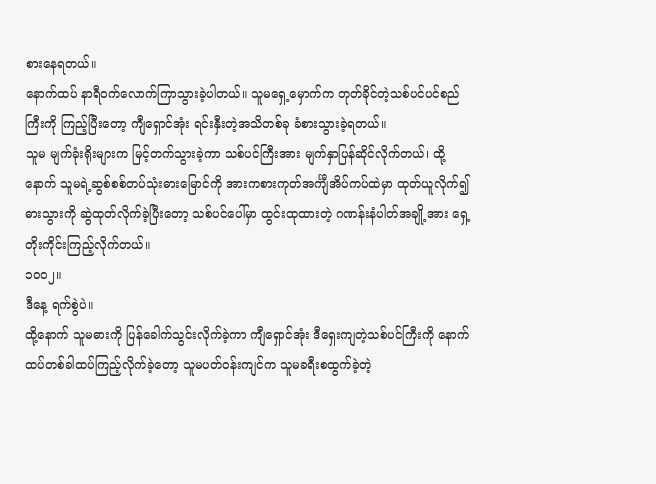စားနေရတယ်။
နောက်ထပ် နာရီဝက်လောက်ကြာသွားခဲ့ပါတယ်။ သူမရှေ့မှောက်က တုတ်ခိုင်တဲ့သစ်ပင်ပင်စည်ကြီးကို ကြည့်ပြီးတော့ ကျီရှောင်အုံး ရင်းနှီးတဲ့အသိတစ်ခု ခံစားသွားခဲ့ရတယ်။
သူမ မျက်ခုံးရိုးများက မြင့်တက်သွားခဲ့ကာ သစ်ပင်ကြီးအား မျက်နှာပြန်ဆိုင်လိုက်တယ်၊ ထို့နောက် သူမရဲ့ဆွစ်စစ်တပ်သုံးဓားမြောင်ကို အားကစားကုတ်အင်္ကျီအိပ်ကပ်ထဲမှာ ထုတ်ယူလိုက်၍ ဓားသွားကို ဆွဲထုတ်လိုက်ခဲ့ပြီးတော့ သစ်ပင်ပေါ်မှာ ထွင်းထုထားတဲ့ ဂဏန်းနံပါတ်အချို့အား ရှေ့တိုးကိုင်းကြည့်လိုက်တယ်။
၁၀၀၂။
ဒီနေ့ ရက်စွဲပဲ။
ထို့နောက် သူမဓားကို ပြန်ခေါက်သွင်းလိုက်ခဲ့ကာ ကျီရှောင်အုံး ဒီရှေးကျတဲ့သစ်ပင်ကြီးကို နောက်ထပ်တစ်ခါထပ်ကြည့်လိုက်ခဲ့တော့ သူမပတ်ဝန်းကျင်က သူမခရီးစထွက်ခဲ့တဲ့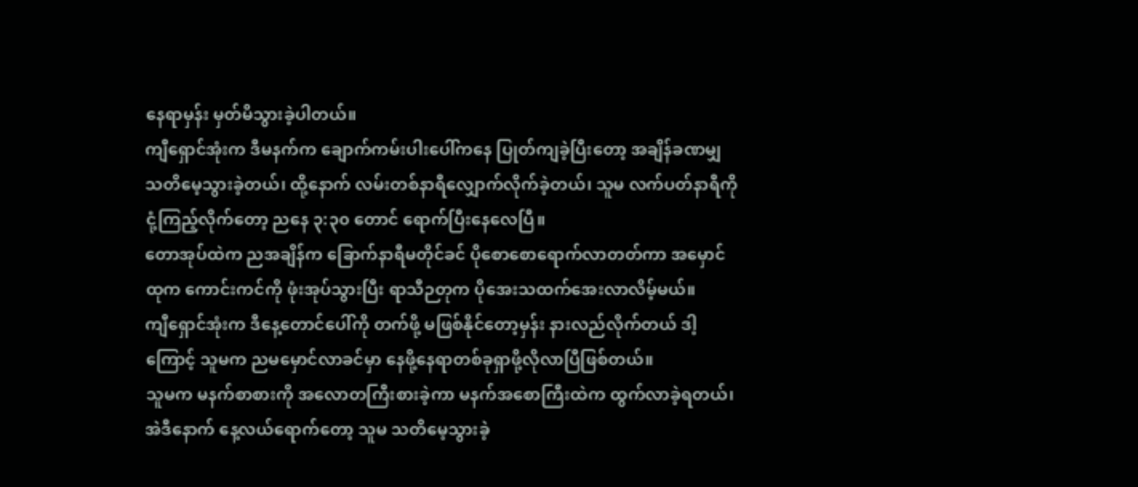နေရာမှန်း မှတ်မိသွားခဲ့ပါတယ်။
ကျီရှောင်အုံးက ဒီမနက်က ချောက်ကမ်းပါးပေါ်ကနေ ပြုတ်ကျခဲ့ပြီးတော့ အချိန်ခဏမျှ သတိမေ့သွားခဲ့တယ်၊ ထို့နောက် လမ်းတစ်နာရီလျှောက်လိုက်ခဲ့တယ်၊ သူမ လက်ပတ်နာရီကို ငုံ့ကြည့်လိုက်တော့ ညနေ ၃:၃၀ တောင် ရောက်ပြီးနေလေပြီ။
တောအုပ်ထဲက ညအချိန်က ခြောက်နာရီမတိုင်ခင် ပိုစောစောရောက်လာတတ်ကာ အမှောင်ထုက ကောင်းကင်ကို ဖုံးအုပ်သွားပြီး ရာသီဉတုက ပိုအေးသထက်အေးလာလိမ့်မယ်။
ကျီရှောင်အုံးက ဒီနေ့တောင်ပေါ်ကို တက်ဖို့ မဖြစ်နိုင်တော့မှန်း နားလည်လိုက်တယ် ဒါ့ကြောင့် သူမက ညမမှောင်လာခင်မှာ နေဖို့နေရာတစ်ခုရှာဖို့လိုလာပြီဖြစ်တယ်။
သူမက မနက်စာစားကို အလောတကြီးစားခဲ့ကာ မနက်အစောကြီးထဲက ထွက်လာခဲ့ရတယ်၊ အဲဒီနောက် နေ့လယ်ရောက်တော့ သူမ သတိမေ့သွားခဲ့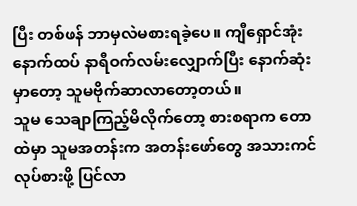ပြီး တစ်ဖန် ဘာမှလဲမစားရခဲ့ပေ။ ကျီရှောင်အုံး နောက်ထပ် နာရီဝက်လမ်းလျှောက်ပြီး နောက်ဆုံးမှာတော့ သူမဗိုက်ဆာလာတော့တယ်။
သူမ သေချာကြည့်မိလိုက်တော့ စားစရာက တောထဲမှာ သူမအတန်းက အတန်းဖော်တွေ အသားကင်လုပ်စားဖို့ ပြင်လာ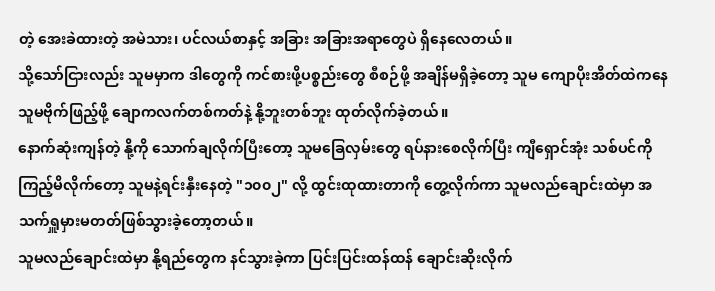တဲ့ အေးခဲထားတဲ့ အမဲသား၊ ပင်လယ်စာနှင့် အခြား အခြားအရာတွေပဲ ရှိနေလေတယ်။
သို့သော်ငြားလည်း သူမမှာက ဒါတွေကို ကင်စားဖို့ပစ္စည်းတွေ စီစဉ်ဖို့ အချိန်မရှိခဲ့တော့ သူမ ကျောပိုးအိတ်ထဲကနေ သူမဗိုက်ဖြည့်ဖို့ ချောကလက်တစ်ကတ်နဲ့ နို့ဘူးတစ်ဘူး ထုတ်လိုက်ခဲ့တယ်။
နောက်ဆုံးကျန်တဲ့ နို့ကို သောက်ချလိုက်ပြီးတော့ သူမခြေလှမ်းတွေ ရပ်နားစေလိုက်ပြီး ကျီရှောင်အုံး သစ်ပင်ကိုကြည့်မိလိုက်တော့ သူမနဲ့ရင်းနှီးနေတဲ့ "၁၀၀၂" လို့ ထွင်းထုထားတာကို တွေ့လိုက်ကာ သူမလည်ချောင်းထဲမှာ အသက်ရှူမှားမတတ်ဖြစ်သွားခဲ့တော့တယ်။
သူမလည်ချောင်းထဲမှာ နို့ရည်တွေက နင်သွားခဲ့ကာ ပြင်းပြင်းထန်ထန် ချောင်းဆိုးလိုက်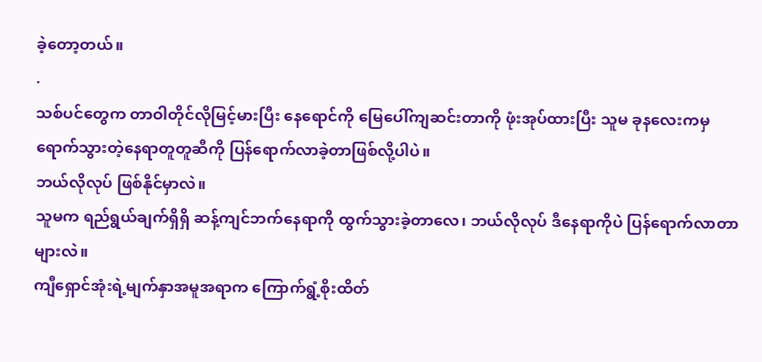ခဲ့တော့တယ်။
.
သစ်ပင်တွေက တာဝါတိုင်လိုမြင့်မားပြီး နေရောင်ကို မြေပေါ်ကျဆင်းတာကို ဖုံးအုပ်ထားပြီး သူမ ခုနလေးကမှ ရောက်သွားတဲ့နေရာတူတူဆီကို ပြန်ရောက်လာခဲ့တာဖြစ်လို့ပါပဲ။
ဘယ်လိုလုပ် ဖြစ်နိုင်မှာလဲ။
သူမက ရည်ရွယ်ချက်ရှိရှိ ဆန့်ကျင်ဘက်နေရာကို ထွက်သွားခဲ့တာလေ၊ ဘယ်လိုလုပ် ဒီနေရာကိုပဲ ပြန်ရောက်လာတာများလဲ။
ကျီရှောင်အုံးရဲ့မျက်နှာအမူအရာက ကြောက်ရွံ့စိုးထိတ်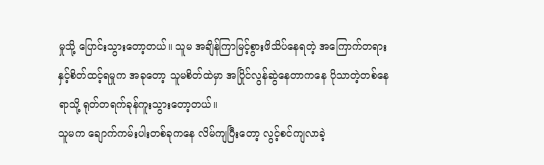မှုသို့ ပြောင်းသွားတော့တယ်။ သူမ အချိန်ကြာမြင့်စွားဖိသိပ်နေရတဲ့ အကြောက်တရားနှင့်စိတ်ထင့်ရမှုက အခုတော့ သူမစိတ်ထဲမှာ အပြိုင်လွန်ဆွဲနေတာကနေ ပိုသာတဲ့တစ်နေရာသို့ ရုတ်တရက်ခုန်ကူးသွားတော့တယ်။
သူမက ချောက်ကမ်းပါးတစ်ခုကနေ လိမ်ကျပြီးတော့ လွင့်စင်ကျလာခဲ့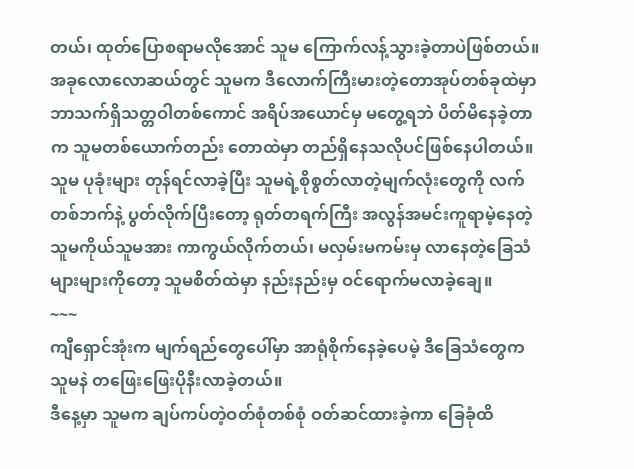တယ်၊ ထုတ်ပြောစရာမလိုအောင် သူမ ကြောက်လန့်သွားခဲ့တာပဲဖြစ်တယ်။
အခုလောလောဆယ်တွင် သူမက ဒီလောက်ကြီးမားတဲ့တောအုပ်တစ်ခုထဲမှာ ဘာသက်ရှိသတ္တဝါတစ်ကောင် အရိပ်အယောင်မှ မတွေ့ရဘဲ ပိတ်မိနေခဲ့တာက သူမတစ်ယောက်တည်း တောထဲမှာ တည်ရှိနေသလိုပင်ဖြစ်နေပါတယ်။
သူမ ပုခုံးများ တုန်ရင်လာခဲ့ပြီး သူမရဲ့စိုစွတ်လာတဲ့မျက်လုံးတွေကို လက်တစ်ဘက်နဲ့ ပွတ်လိုက်ပြီးတော့ ရုတ်တရက်ကြီး အလွန်အမင်းကူရာမဲ့နေတဲ့ သူမကိုယ်သူမအား ကာကွယ်လိုက်တယ်၊ မလှမ်းမကမ်းမှ လာနေတဲ့ခြေသံများများကိုတော့ သူမစိတ်ထဲမှာ နည်းနည်းမှ ဝင်ရောက်မလာခဲ့ချေ။
~~~
ကျီရှောင်အုံးက မျက်ရည်တွေပေါ်မှာ အာရုံစိုက်နေခဲ့ပေမဲ့ ဒီခြေသံတွေက သူမနဲ တဖြေးဖြေးပိုနီးလာခဲ့တယ်။
ဒီနေ့မှာ သူမက ချပ်ကပ်တဲ့ဝတ်စုံတစ်စုံ ဝတ်ဆင်ထားခဲ့ကာ ခြေခုံထိ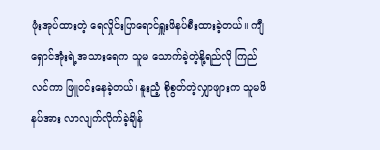ဖုံးအုပ်ထားတဲ့ ရေလှိုင်းပြာရောင်ရှူးဖိနပ်စီးထားခဲ့တယ်။ ကျီရှောင်အုံးရဲ့အသားရေက သူမ သောက်ခဲ့တဲ့နို့ရည်လို ကြည်လင်ကာ ဖြူဝင်းနေခဲ့တယ်၊ နူးညံ့ စိုစွတ်တဲ့လျှာဖျားက သူမဖိနပ်အား လာလျက်လိုက်ခဲ့ချိန်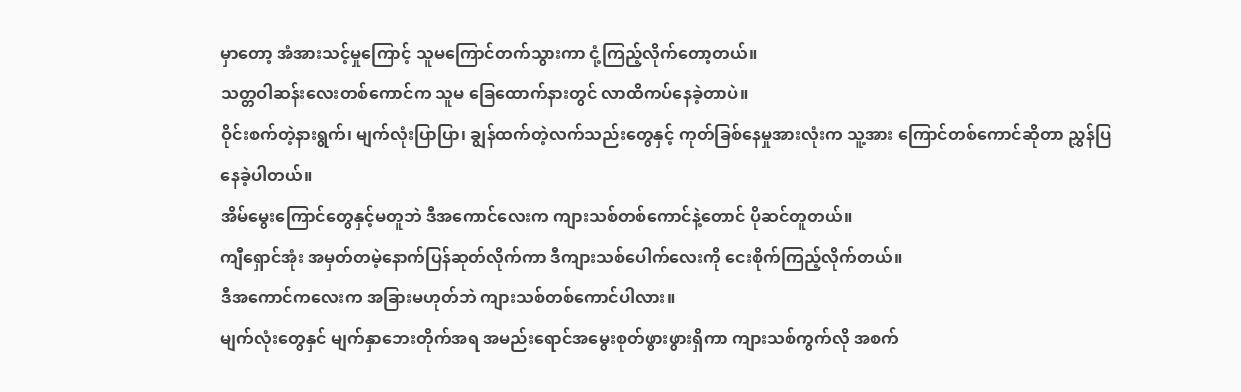မှာတော့ အံအားသင့်မှုကြောင့် သူမကြောင်တက်သွားကာ ငုံ့ကြည့်လိုက်တော့တယ်။
သတ္တဝါဆန်းလေးတစ်ကောင်က သူမ ခြေထောက်နားတွင် လာထိကပ်နေခဲ့တာပဲ။
ဝိုင်းစက်တဲ့နားရွက်၊ မျက်လုံးပြာပြာ၊ ချွန်ထက်တဲ့လက်သည်းတွေနှင့် ကုတ်ခြစ်နေမှုအားလုံးက သူ့အား ကြောင်တစ်ကောင်ဆိုတာ ညွှန်ပြနေခဲ့ပါတယ်။
အိမ်မွေးကြောင်တွေနှင့်မတူဘဲ ဒီအကောင်လေးက ကျားသစ်တစ်ကောင်နဲ့တောင် ပိုဆင်တူတယ်။
ကျီရှောင်အုံး အမှတ်တမဲ့နောက်ပြန်ဆုတ်လိုက်ကာ ဒီကျားသစ်ပေါက်လေးကို ငေးစိုက်ကြည့်လိုက်တယ်။
ဒီအကောင်ကလေးက အခြားမဟုတ်ဘဲ ကျားသစ်တစ်ကောင်ပါလား။
မျက်လုံးတွေနှင် မျက်နှာဘေးတိုက်အရ အမည်းရောင်အမွေးစုတ်ဖွားဖွားရှိကာ ကျားသစ်ကွက်လို အစက်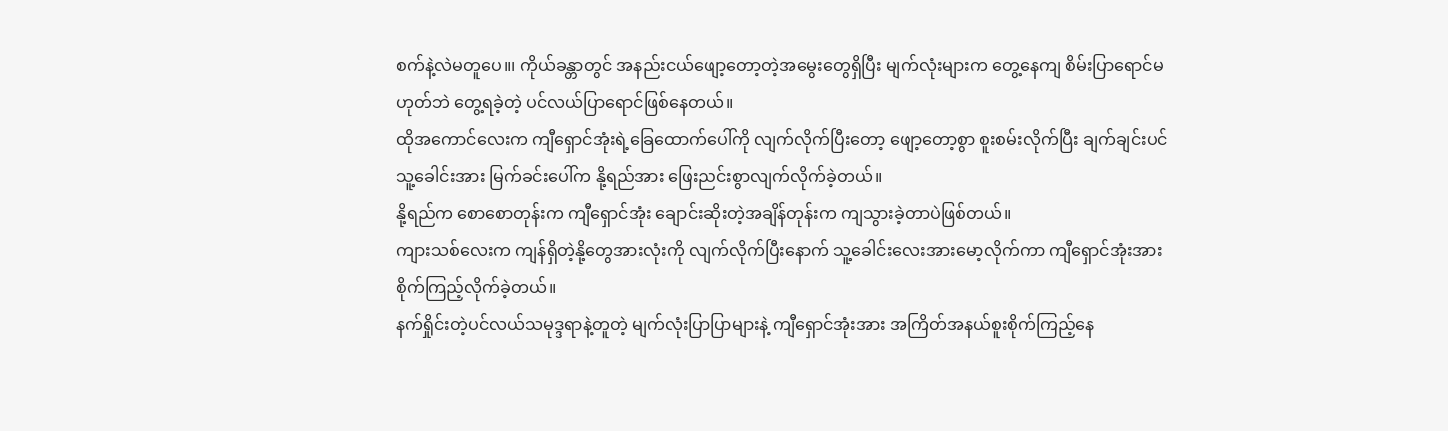စက်နဲ့လဲမတူပေ။၊ ကိုယ်ခန္တာတွင် အနည်းငယ်ဖျော့တော့တဲ့အမွေးတွေရှိပြီး မျက်လုံးများက တွေ့နေကျ စိမ်းပြာရောင်မဟုတ်ဘဲ တွေ့ရခဲ့တဲ့ ပင်လယ်ပြာရောင်ဖြစ်နေတယ်။
ထိုအကောင်လေးက ကျီရှောင်အုံးရဲ့ခြေထောက်ပေါ်ကို လျက်လိုက်ပြီးတော့ ဖျော့တော့စွာ စူးစမ်းလိုက်ပြီး ချက်ချင်းပင် သူ့ခေါင်းအား မြက်ခင်းပေါ်က နို့ရည်အား ဖြေးညင်းစွာလျက်လိုက်ခဲ့တယ်။
နို့ရည်က စောစောတုန်းက ကျီရှောင်အုံး ချောင်းဆိုးတဲ့အချိန်တုန်းက ကျသွားခဲ့တာပဲဖြစ်တယ်။
ကျားသစ်လေးက ကျန်ရှိတဲ့နို့တွေအားလုံးကို လျက်လိုက်ပြီးနောက် သူ့ခေါင်းလေးအားမော့လိုက်ကာ ကျီရှောင်အုံးအား စိုက်ကြည့်လိုက်ခဲ့တယ်။
နက်ရှိုင်းတဲ့ပင်လယ်သမုဒ္ဒရာနဲ့တူတဲ့ မျက်လုံးပြာပြာများနဲ့ ကျီရှောင်အုံးအား အကြိတ်အနယ်စူးစိုက်ကြည့်နေ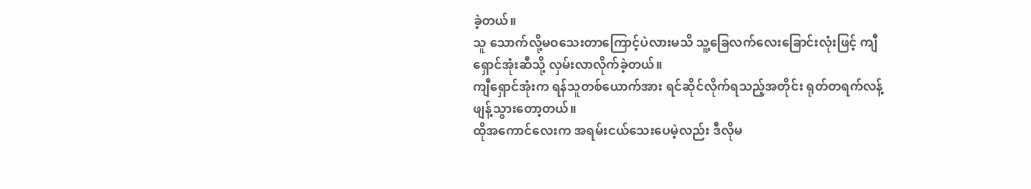ခဲ့တယ်။
သူ သောက်လို့မဝသေးတာကြောင့်ပဲလားမသိ သူ့ခြေလက်လေးခြောင်းလုံးဖြင့် ကျီရှောင်အုံးဆီသို့ လှမ်းလာလိုက်ခဲ့တယ်။
ကျီရှောင်အုံးက ရန်သူတစ်ယောက်အား ရင်ဆိုင်လိုက်ရသည့်အတိုင်း ရုတ်တရက်လန့်ဖျန့်သွားတော့တယ်။
ထိုအကောင်လေးက အရမ်းငယ်သေးပေမဲ့လည်း ဒီလိုမ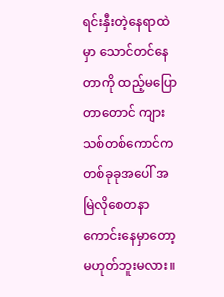ရင်းနှီးတဲ့နေရာထဲမှာ သောင်တင်နေတာကို ထည့်မပြောတာတောင် ကျားသစ်တစ်ကောင်က တစ်ခုခုအပေါ် အမြဲလိုစေတနာကောင်းနေမှာတော့ မဟုတ်ဘူးမလား။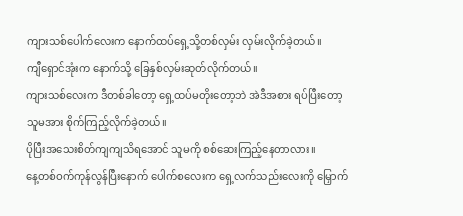ကျားသစ်ပေါက်လေးက နောက်ထပ်ရှေ့သို့တစ်လှမ်း လှမ်းလိုက်ခဲ့တယ်။
ကျီရှောင်အုံးက နောက်သို့ ခြေနှစ်လှမ်းဆုတ်လိုက်တယ်။
ကျားသစ်လေးက ဒီတစ်ခါတော့ ရှေ့ထပ်မတိုးတော့ဘဲ အဲဒီအစား ရပ်ပြီးတော့ သူမအား စိုက်ကြည့်လိုက်ခဲ့တယ်။
ပိုပြီးအသေးစိတ်ကျကျသိရအောင် သူမကို စစ်ဆေးကြည့်နေတာလား။
နေ့တစ်ဝက်ကုန်လွန်ပြီးနောက် ပေါက်စလေးက ရှေ့လက်သည်းလေးကို မြှောက်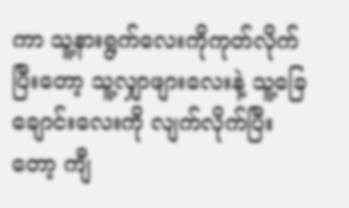ကာ သူ့နားရွက်လေးကိုကုတ်လိုက်ပြီးတော့ သူ့လျှာဖျားလေးနဲ့ သူ့ခြေချောင်းလေးကို လျက်လိုက်ပြီးတော့ ကျီ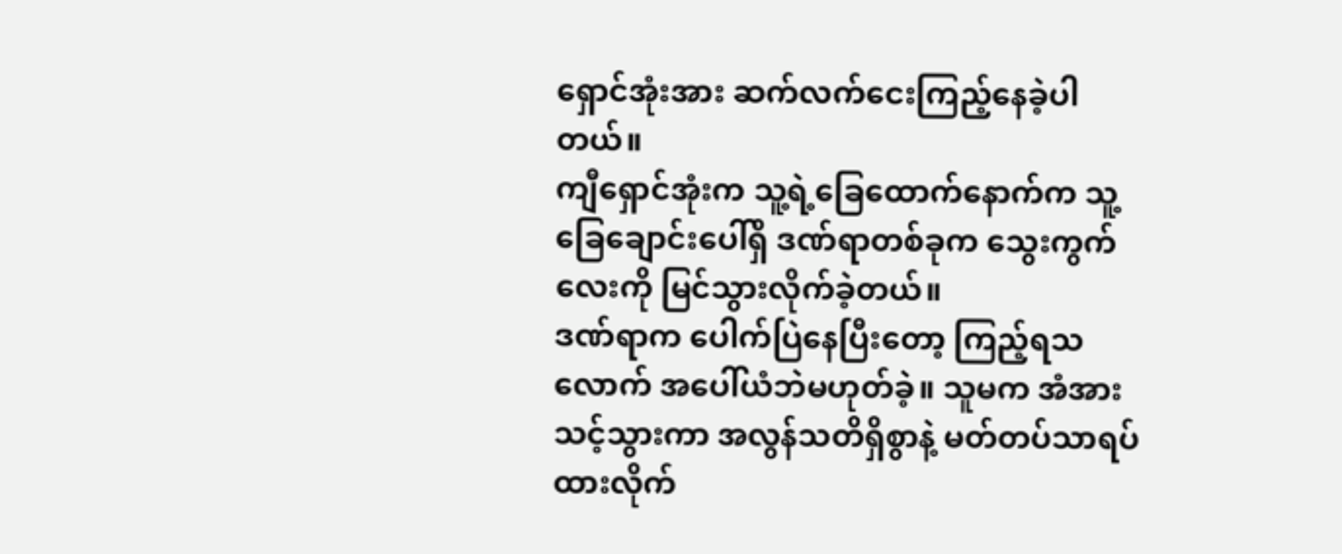ရှောင်အုံးအား ဆက်လက်ငေးကြည့်နေခဲ့ပါတယ်။
ကျီရှောင်အုံးက သူ့ရဲ့ခြေထောက်နောက်က သူ့ခြေချောင်းပေါ်ရှိ ဒဏ်ရာတစ်ခုက သွေးကွက်လေးကို မြင်သွားလိုက်ခဲ့တယ်။
ဒဏ်ရာက ပေါက်ပြဲနေပြီးတော့ ကြည့်ရသလောက် အပေါ်ယံဘဲမဟုတ်ခဲ့။ သူမက အံအားသင့်သွားကာ အလွန်သတိရှိစွာနဲ့ မတ်တပ်သာရပ်ထားလိုက်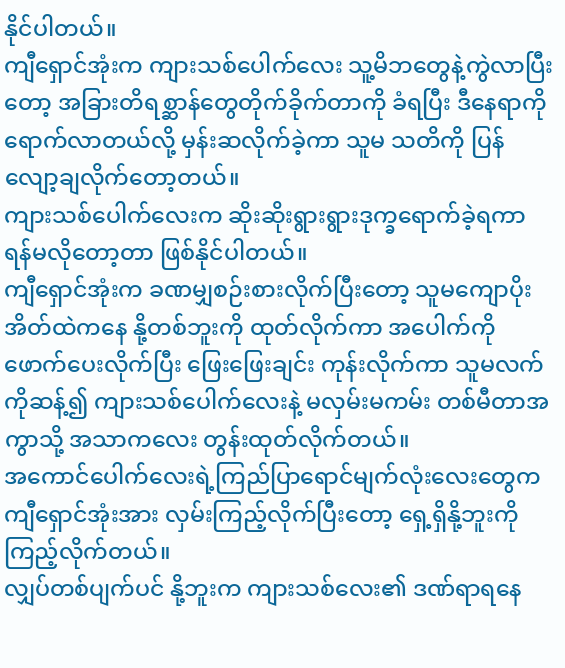နိုင်ပါတယ်။
ကျီရှောင်အုံးက ကျားသစ်ပေါက်လေး သူ့မိဘတွေနဲ့ကွဲလာပြီးတော့ အခြားတိရစ္ဆာန်တွေတိုက်ခိုက်တာကို ခံရပြီး ဒီနေရာကိုရောက်လာတယ်လို့ မှန်းဆလိုက်ခဲ့ကာ သူမ သတိကို ပြန်လျော့ချလိုက်တော့တယ်။
ကျားသစ်ပေါက်လေးက ဆိုးဆိုးရွားရွားဒုက္ခရောက်ခဲ့ရကာ ရန်မလိုတော့တာ ဖြစ်နိုင်ပါတယ်။
ကျီရှောင်အုံးက ခဏမျှစဉ်းစားလိုက်ပြီးတော့ သူမကျောပိုးအိတ်ထဲကနေ နို့တစ်ဘူးကို ထုတ်လိုက်ကာ အပေါက်ကို ဖောက်ပေးလိုက်ပြီး ဖြေးဖြေးချင်း ကုန်းလိုက်ကာ သူမလက်ကိုဆန့်၍ ကျားသစ်ပေါက်လေးနဲ့ မလှမ်းမကမ်း တစ်မီတာအကွာသို့ အသာကလေး တွန်းထုတ်လိုက်တယ်။
အကောင်ပေါက်လေးရဲ့ကြည်ပြာရောင်မျက်လုံးလေးတွေက ကျီရှောင်အုံးအား လှမ်းကြည့်လိုက်ပြီးတော့ ရှေ့ရှိနို့ဘူးကို ကြည့်လိုက်တယ်။
လျှပ်တစ်ပျက်ပင် နို့ဘူးက ကျားသစ်လေး၏ ဒဏ်ရာရနေ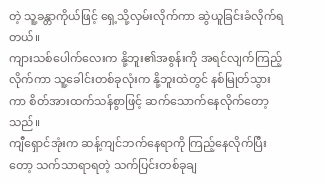တဲ့ သူ့ခန္တာကိုယ်ဖြင့် ရှေ့သို့လှမ်းလိုက်ကာ ဆွဲယူခြင်းခံလိုက်ရတယ်။
ကျားသစ်ပေါက်လေးက နို့ဘူး၏အစွန်းကို အရင်လျက်ကြည့်လိုက်ကာ သူ့ခေါင်းတစ်ခုလုံးက နို့ဘူးထဲတွင် နစ်မြုတ်သွားကာ စိတ်အားထက်သန်စွာဖြင့် ဆက်သောက်နေလိုက်တော့သည်။
ကျီရှောင်အုံးက ဆန့်ကျင်ဘက်နေရာကို ကြည့်နေလိုက်ပြီးတော့ သက်သာရာရတဲ့ သက်ပြင်းတစ်ခုချ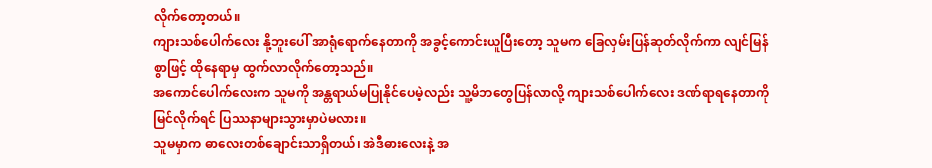လိုက်တော့တယ်။
ကျားသစ်ပေါက်လေး နို့ဘူးပေါ် အာရုံရောက်နေတာကို အခွင့်ကောင်းယူပြီးတော့ သူမက ခြေလှမ်းပြန်ဆုတ်လိုက်ကာ လျင်မြန်စွာဖြင့် ထိုနေရာမှ ထွက်လာလိုက်တော့သည်။
အကောင်ပေါက်လေးက သူမကို အန္တရာယ်မပြုနိုင်ပေမဲ့လည်း သူ့မိဘတွေပြန်လာလို့ ကျားသစ်ပေါက်လေး ဒဏ်ရာရနေတာကို မြင်လိုက်ရင် ပြဿနာများသွားမှာပဲမလား။
သူမမှာက ဓာလေးတစ်ချောင်းသာရှိတယ်၊ အဲဒီဓားလေးနဲ့ အ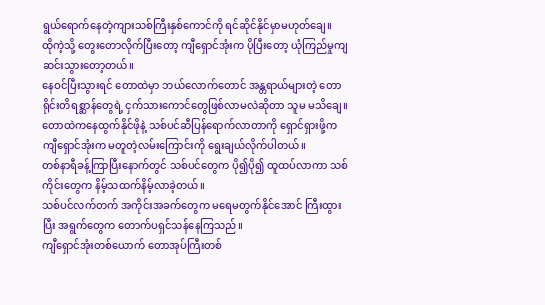ရွယ်ရောက်နေတဲ့ကျားသစ်ကြီးနှစ်ကောင်ကို ရင်ဆိုင်နိုင်မှာမဟုတ်ချေ။
ထိုကဲ့သို့ တွေးတောလိုက်ပြီးတော့ ကျီရှောင်အုံးက ပိုပြီးတော့ ယုံကြည်မှုကျဆင်းသွားတော့တယ်။
နေဝင်ပြီးသွားရင် တောထဲမှာ ဘယ်လောက်တောင် အန္တရာယ်များတဲ့ တောရိုင်းတိရစ္ဆာန်တွေရဲ့ ငှက်သားကောင်တွေဖြစ်လာမလဲဆိုတာ သူမ မသိချေ။
တောထဲကနေထွက်နိုင်ဖိုနဲ့ သစ်ပင်ဆီပြန်ရောက်လာတာကို ရှောင်ရှားဖို့က ကျီရှောင်အုံးက မတူတဲ့လမ်းကြောင်းကို ရွေးချယ်လိုက်ပါတယ်။
တစ်နာရီခန့်ကြာပြီးနောက်တွင် သစ်ပင်တွေက ပို၍ပို၍ ထူထပ်လာကာ သစ်ကိုင်းတွေက နိမ့်သထက်နိမ့်လာခဲ့တယ်။
သစ်ပင်လက်တက် အကိုင်းအခက်တွေက မရေမတွက်နိုင်အောင် ကြီးထွားပြီး အရွက်တွေက တောက်ပရှင်သန်နေကြသည်။
ကျီရှောင်အုံးတစ်ယောက် တောအုပ်ကြီးတစ်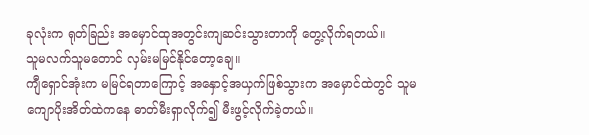ခုလုံးက ရုတ်ခြည်း အမှောင်ထုအတွင်းကျဆင်းသွားတာကို တွေ့လိုက်ရတယ်။
သူမလက်သူမတောင် လှမ်းမမြင်နိုင်တော့ချေ။
ကျီရှောင်အုံးက မမြင်ရတာကြောင့် အနှောင့်အယှက်ဖြစ်သွားက အမှောင်ထဲတွင် သူမကျောပိုးအိတ်ထဲကနေ ဓာတ်မီးရှာလိုက်၍ မီးဖွင့်လိုက်ခဲ့တယ်။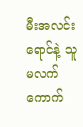မီးအလင်းရောင်နဲ့ သူမလက်ကောက်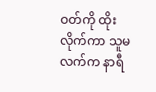ဝတ်ကို ထိုးလိုက်ကာ သူမလက်က နာရီ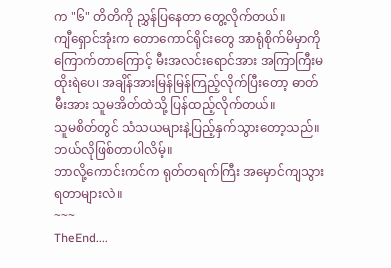က "၆" တိတိကို ညွှန်ပြနေတာ တွေ့လိုက်တယ်။
ကျီရှောင်အုံးက တောကောင်ရိုင်းတွေ အာရုံစိုက်မိမှာကိုကြောက်တာကြောင့် မီးအလင်းရောင်အား အကြာကြီးမထိုးရဲပေ၊ အချိန်အားမြန်မြန်ကြည့်လိုက်ပြီးတော့ ဓာတ်မီးအား သူမအိတ်ထဲသို့ ပြန်ထည့်လိုက်တယ်။
သူမစိတ်တွင် သံသယများနဲ့ပြည့်နှက်သွားတော့သည်။
ဘယ်လိုဖြစ်တာပါလိမ့်။
ဘာလို့ကောင်းကင်က ရုတ်တရက်ကြီး အမှောင်ကျသွားရတာများလဲ။
~~~
TheEnd....